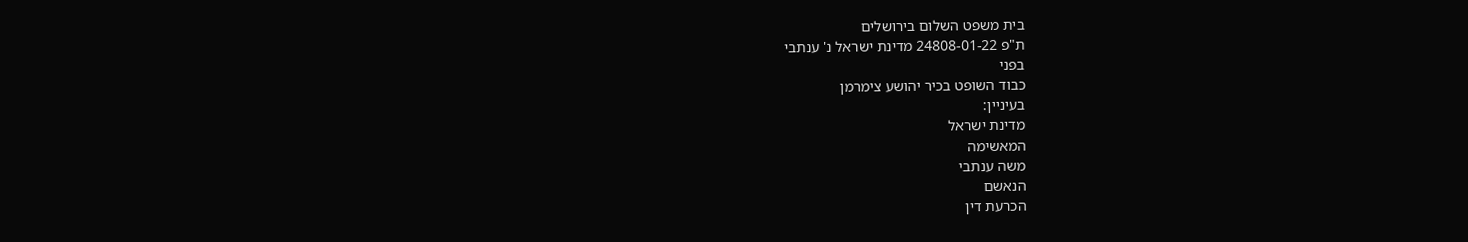בית משפט השלום בירושלים
ת"פ 24808-01-22 מדינת ישראל נ' ענתבי
בפני
כבוד השופט בכיר יהושע צימרמן
בעיניין:
מדינת ישראל
המאשימה
משה ענתבי
הנאשם
הכרעת דין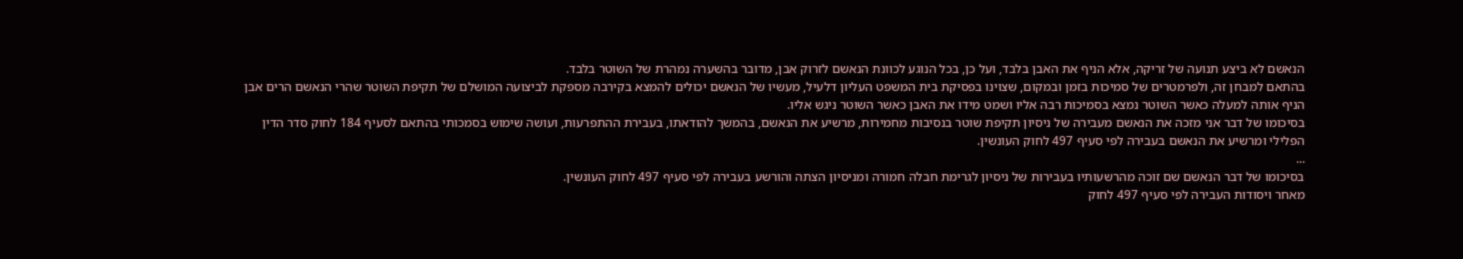הנאשם לא ביצע תנועה של זריקה, אלא הניף את האבן בלבד, ועל כן, בכל הנוגע לכוונת הנאשם לזרוק אבן, מדובר בהשערה נמהרת של השוטר בלבד.
בהתאם למבחן זה, ולפרמטרים של סמיכות בזמן ובמקום, שצוינו בפסיקת בית המשפט העליון דלעיל, מעשיו של הנאשם יכולים להמצא בקירבה מספקת לביצועה המושלם של תקיפת השוטר שהרי הנאשם הרים אבן הניף אותה למעלה כאשר השוטר נמצא בסמיכות רבה אליו ושמט מידו את האבן כאשר השוטר ניגש אליו.
בסיכומו של דבר אני מזכה את הנאשם מעבירה של ניסיון תקיפת שוטר בנסיבות מחמירות, מרשיע את הנאשם, בהמשך להודאתו, בעבירת ההתפרעות, ועושה שימוש בסמכותי בהתאם לסעיף 184 לחוק סדר הדין הפלילי ומרשיע את הנאשם בעבירה לפי סעיף 497 לחוק העונשין.
...
בסיכומו של דבר הנאשם שם זוכה מהרשעותיו בעבירות של ניסיון לגרימת חבלה חמורה ומניסיון הצתה והורשע בעבירה לפי סעיף 497 לחוק העונשין.
מאחר ויסודות העבירה לפי סעיף 497 לחוק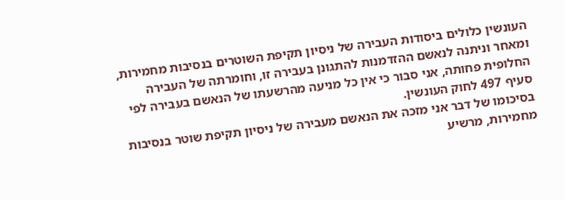העונשין כלולים ביסודות העבירה של ניסיון תקיפת השוטרים בנסיבות מחמירות, ומאחר וניתנה לנאשם ההזדמנות להתגונן בעבירה זו, וחומרתה של העבירה החלופית פחותה, אני סבור כי אין כל מניעה מהרשעתו של הנאשם בעבירה לפי סעיף 497 לחוק העונשין.
בסיכומו של דבר אני מזכה את הנאשם מעבירה של ניסיון תקיפת שוטר בנסיבות מחמירות, מרשיע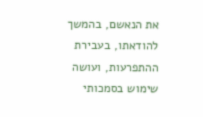את הנאשם, בהמשך להודאתו, בעבירת ההתפרעות, ועושה שימוש בסמכותי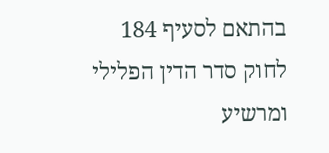בהתאם לסעיף 184 לחוק סדר הדין הפלילי ומרשיע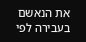את הנאשם בעבירה לפי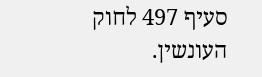סעיף 497 לחוק העונשין.